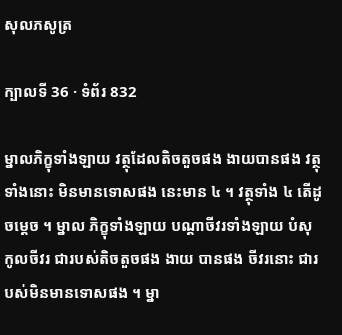សុលភសូត្រ

ក្បាលទី 36 · ទំព័រ 832

ម្នាលភិក្ខុទាំងឡាយ វត្ថុដែលតិចតួចផង ងាយបានផង វត្ថុ ទាំងនោះ មិនមានទោសផង នេះមាន ៤ ។ វត្ថុទាំង ៤ តើដូចម្តេច ។ ម្នាល ភិក្ខុទាំងឡាយ បណ្តាចីវរទាំងឡាយ បំសុកូលចីវរ ជារបស់តិចតួចផង ងាយ បានផង ចីវរនោះ ជារបស់មិនមានទោសផង ។ ម្នា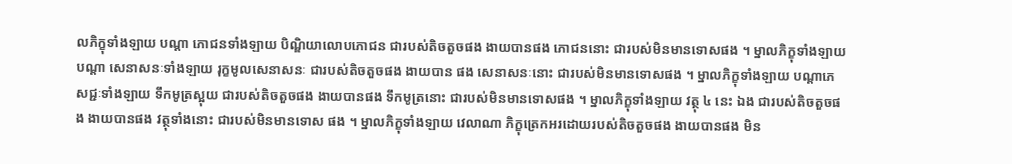លភិក្ខុទាំងឡាយ បណ្តា ភោជនទាំងឡាយ បិណ្ឌិយាលោបភោជន ជារបស់តិចតួចផង ងាយបានផង ភោជននោះ ជារបស់មិនមានទោសផង ។ ម្នាលភិក្ខុទាំងឡាយ បណ្តា សេនាសនៈទាំងឡាយ រុក្ខមូលសេនាសនៈ ជារបស់តិចតួចផង ងាយបាន ផង សេនាសនៈនោះ ជារបស់មិនមានទោសផង ។ ម្នាលភិក្ខុទាំងឡាយ បណ្តាភេសជ្ជៈទាំងឡាយ ទឹកមូត្រស្អុយ ជារបស់តិចតួចផង ងាយបានផង ទឹកមូត្រនោះ ជារបស់មិនមានទោសផង ។ ម្នាលភិក្ខុទាំងឡាយ វត្ថុ ៤ នេះ ឯង ជារបស់តិចតួចផង ងាយបានផង វត្ថុទាំងនោះ ជារបស់មិនមានទោស ផង ។ ម្នាលភិក្ខុទាំងឡាយ វេលាណា ភិក្ខុត្រេកអរដោយរបស់តិចតួចផង ងាយបានផង មិន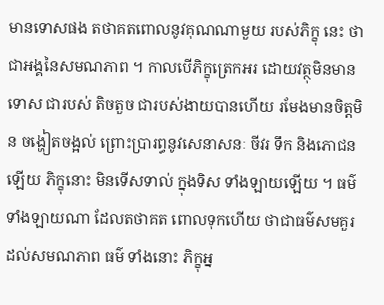មានទោសផង តថាគតពោលនូវគុណណាមួយ របស់ភិក្ខុ នេះ ថាជាអង្គនៃសមណភាព ។ កាលបើភិក្ខុត្រេកអរ ដោយវត្ថុមិនមានទោស ជារបស់ តិចតួច ជារបស់ងាយបានហើយ រមែងមានចិត្តមិន ចង្ហៀតចង្អល់ ព្រោះប្រារព្ធនូវសេនាសនៈ ចីវរ ទឹក និងភោជនឡើយ ភិក្ខុនោះ មិនទើសទាល់ ក្នុងទិស ទាំងឡាយឡើយ ។ ធម៌ទាំងឡាយណា ដែលតថាគត ពោលទុកហើយ ថាជាធម៌សមគួរដល់សមណភាព ធម៌ ទាំងនោះ ភិក្ខុអ្ន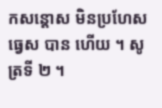កសន្តោស មិនប្រហែសធ្វេស បាន ហើយ ។ សូត្រទី ២ ។